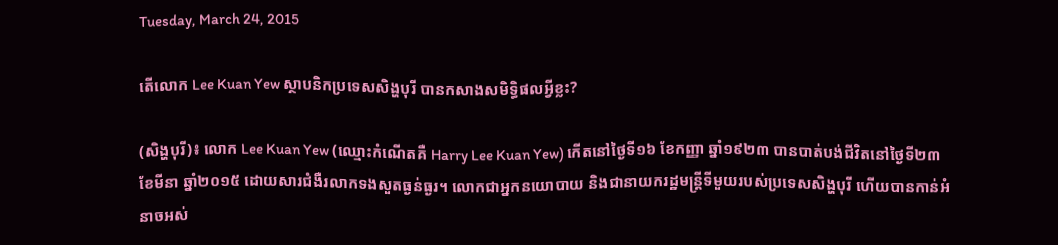Tuesday, March 24, 2015

តើលោក Lee Kuan Yew ស្ថាបនិកប្រទេសសិង្ហបុរី បានកសាងសមិទ្ធិផលអ្វីខ្លះ?

(សិង្ហបុរី)៖ លោក Lee Kuan Yew (ឈ្មោះកំណើតគឺ Harry Lee Kuan Yew) កើតនៅថ្ងៃទី១៦ ខែកញ្ញា ឆ្នាំ១៩២៣ បានបាត់បង់ជីវិតនៅថ្ងៃទី២៣ ខែមីនា ឆ្នាំ២០១៥ ដោយសារជំងឺរលាកទងសួតធ្ងន់ធ្ងរ។ លោកជាអ្នកនយោបាយ និងជានាយករដ្ឋមន្ត្រីទីមួយរបស់ប្រទេសសិង្ហបុរី ហើយបានកាន់អំនាចអស់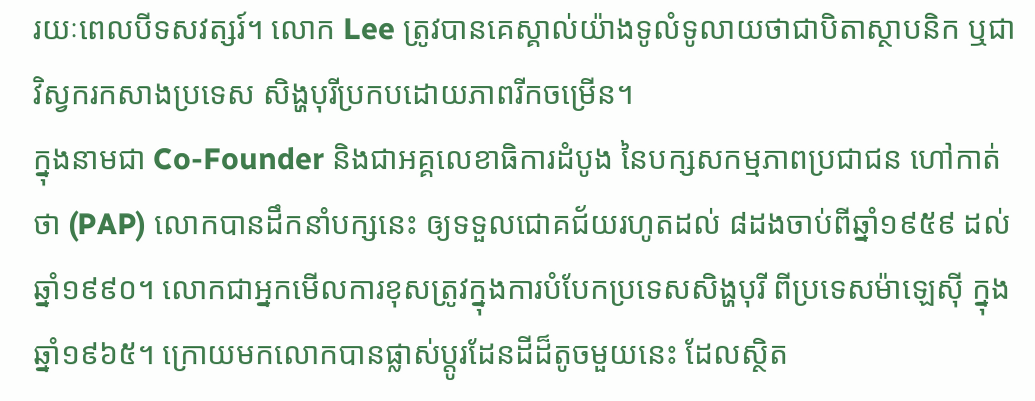រយៈពេលបីទសវត្សរ៍។ លោក Lee ត្រូវបានគេស្គាល់យ៉ាងទូលំទូលាយថាជាបិតាស្ថាបនិក ឬជាវិស្វករកសាងប្រទេស សិង្ហបុរីប្រកបដោយភាពរីកចម្រើន។
ក្នុងនាមជា Co-Founder និងជាអគ្គលេខាធិការដំបូង នៃបក្សសកម្មភាពប្រជាជន ហៅកាត់ថា (PAP) លោកបានដឹកនាំបក្សនេះ ឲ្យទទួលជោគជ័យរហូតដល់ ៨ដងចាប់ពីឆ្នាំ១៩៥៩ ដល់ ឆ្នាំ១៩៩០។ លោកជាអ្នកមើលការខុសត្រូវក្នុងការបំបែកប្រទេសសិង្ហបុរី ពីប្រទេសម៉ាឡេស៊ី ក្នុងឆ្នាំ១៩៦៥។ ក្រោយមកលោកបានផ្លាស់ប្តូរដែនដីដ៏តូចមួយនេះ ដែលស្ថិត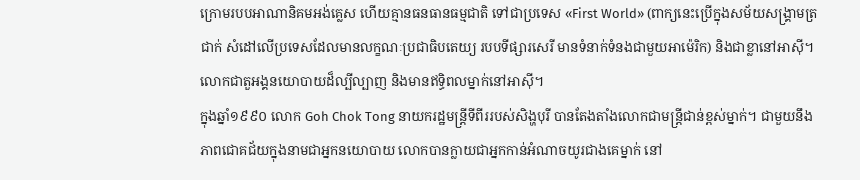ក្រោមរបបអាណានិគមអង់គ្លេស ហើយគ្មានធនធានធម្មជាតិ ទៅជាប្រទេស «First World» (ពាក្យនេះប្រើក្នុងសម័យសង្គ្រាមត្រជាក់ សំដៅលើប្រទេសដែលមានលក្ខណៈប្រជាធិបតេយ្យ របបទីផ្សារសេរី មានទំនាក់ទំនងជាមួយអាម៉េរិក) និងជាខ្លានៅអាស៊ី។ លោកជាតួអង្គនយោបាយដ៏ល្បីល្បាញ និងមានឥទ្ធិពលម្នាក់នៅអាស៊ី។
ក្នុងឆ្នាំ១៩៩០ លោក Goh Chok Tong នាយករដ្ឋមន្ត្រីទីពីររបស់សិង្ហបុរី បានតែងតាំងលោកជាមន្ត្រីជាន់ខ្ពស់ម្នាក់។ ជាមួយនឹងភាពជោគជ័យក្នុងនាមជាអ្នកនយោបាយ លោកបានក្លាយជាអ្នកកាន់អំណាចយូរជាងគេម្នាក់ នៅ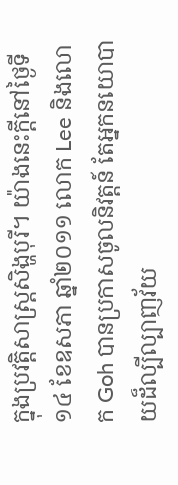ក្នុងប្រវត្តិសាស្ត្រសិង្ហបុរី។ យ៉ាងនេះក្តីនៅថ្ងៃទី១៤ ខែឧសភា ឆ្នាំ២០១១ លោក Lee និងលោក Goh បានប្រកាសចូលនិវត្តន៍ តែអ្នកនយោបាយដ៏ល្បីល្បាញវ័យ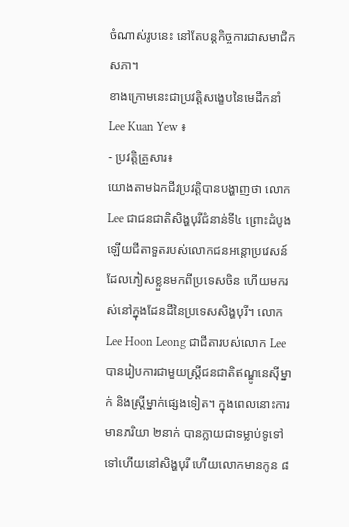ចំណាស់រូបនេះ នៅតែបន្តកិច្ចការជាសមាជិកសភា។
ខាងក្រោមនេះជាប្រវត្តិសង្ខេបនៃមេដឹកនាំ Lee Kuan Yew ៖
- ប្រវត្តិគ្រួសារ៖
យោងតាមឯកជីវប្រវតិ្តបានបង្ហាញថា លោក Lee ជាជនជាតិសិង្ហបុរីជំនាន់ទី៤ ព្រោះដំបូងឡើយជីតាទួតរបស់លោកជនអន្តោប្រវេសន៍ ដែលភៀសខ្លួនមកពីប្រទេសចិន ហើយមករស់នៅក្នុងដែនដីនៃប្រទេសសិង្ហបុរី។ លោក Lee Hoon Leong ជាជីតារបស់លោក Lee បានរៀបការជាមួយស្ត្រីជនជាតិឥណ្ឌូនេស៊ីម្នាក់ និងស្ត្រីម្នាក់ផ្សេងទៀត។ ក្នុងពេលនោះការមានភរិយា ២នាក់ បានក្លាយជាទម្លាប់ទូទៅទៅហើយនៅសិង្ហបុរី ហើយលោកមានកូន ៨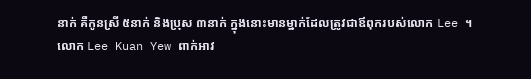នាក់ គឺកូនស្រី ៥នាក់ និងប្រុស ៣នាក់ ក្នុងនោះមានម្នាក់ដែលត្រូវជាឪពុករបស់លោក Lee ។
លោក Lee Kuan Yew ពាក់អាវ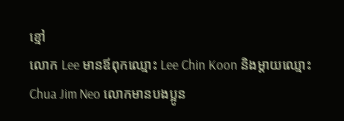ខ្មៅ
លោក Lee មានឪពុកឈ្មោះ Lee Chin Koon និងម្តាយឈ្មោះ Chua Jim Neo លោកមានបងប្អូន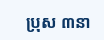ប្រុស ៣នា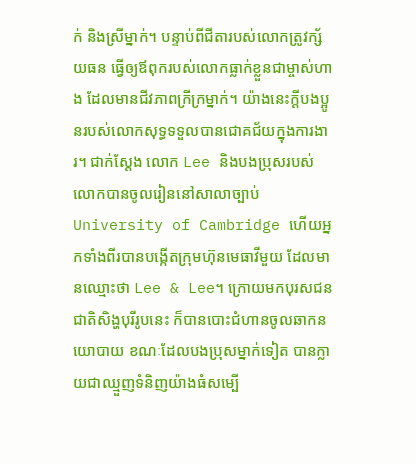ក់ និងស្រីម្នាក់។ បន្ទាប់ពីជីតារបស់លោកត្រូវក្ស័យធន ធ្វើឲ្យឪពុករបស់លោកធ្លាក់ខ្លួនជាម្ចាស់ហាង ដែលមានជីវភាពក្រីក្រម្នាក់។ យ៉ាងនេះក្តីបងប្អូនរបស់លោកសុទ្ធទទួលបានជោគជ័យក្នុងការងារ។ ជាក់ស្តែង លោក Lee និងបងប្រុសរបស់លោកបានចូលរៀននៅសាលាច្បាប់ University of Cambridge ហើយអ្នកទាំងពីរបានបង្កើតក្រុមហ៊ុនមេធាវីមួយ ដែលមានឈ្មោះថា Lee & Lee។ ក្រោយមកបុរសជនជាតិសិង្ហបុរីរូបនេះ ក៏បានបោះជំហានចូលឆាកនយោបាយ ខណៈដែលបងប្រុសម្នាក់ទៀត បានក្លាយជាឈ្មួញទំនិញយ៉ាងធំសម្បើ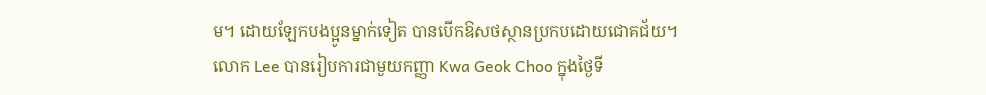ម។ ដោយឡែកបងប្អូនម្នាក់ទៀត បានបើកឱសថស្ថានប្រកបដោយជោគជ័យ។
លោក Lee បានរៀបការជាមួយកញ្ញា Kwa Geok Choo ក្នុងថ្ងៃទី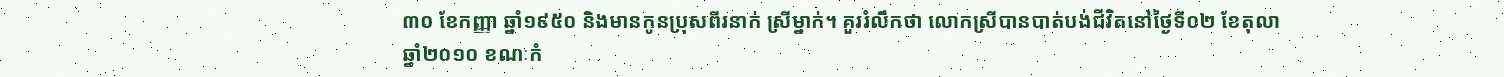៣០ ខែកញ្ញា ឆ្នាំ១៩៥០ និងមានកូនប្រុសពីរនាក់ ស្រីម្នាក់។ គួររំលឹកថា លោកស្រីបានបាត់បង់ជីវិតនៅថ្ងៃទី០២ ខែតុលា ឆ្នាំ២០១០ ខណៈកំ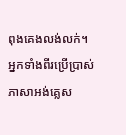ពុងគេងលង់លក់។ អ្នកទាំងពីរប្រើប្រាស់ភាសាអង់គ្លេស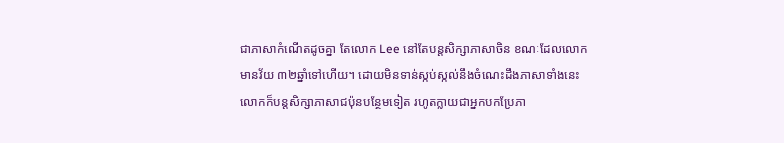ជាភាសាកំណើតដូចគ្នា តែលោក Lee នៅតែបន្តសិក្សាភាសាចិន ខណៈដែលលោកមានវ័យ ៣២ឆ្នាំទៅហើយ។ ដោយមិនទាន់ស្កប់ស្កល់នឹងចំណេះដឹងភាសាទាំងនេះ លោកក៏បន្តសិក្សាភាសាជប៉ុនបន្ថែមទៀត រហូតក្លាយជាអ្នកបកប្រែភា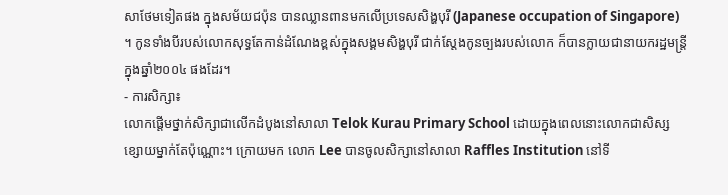សាថែមទៀតផង ក្នុងសម័យជប៉ុន បានឈ្លានពានមកលើប្រទេសសិង្ហបុរី (Japanese occupation of Singapore) ។ កូនទាំងបីរបស់លោកសុទ្ធតែកាន់ដំណែងខ្ពស់ក្នុងសង្គមសិង្ហបុរី ជាក់ស្តែងកូនច្បងរបស់លោក ក៏បានក្លាយជានាយករដ្ឋមន្ត្រីក្នុងឆ្នាំ២០០៤ ផងដែរ។
- ការសិក្សា៖
លោកផ្តើមថ្នាក់សិក្សាជាលើកដំបូងនៅសាលា Telok Kurau Primary School ដោយក្នុងពេលនោះលោកជាសិស្សខ្សោយម្នាក់តែប៉ុណ្ណោះ។ ក្រោយមក លោក Lee បានចូលសិក្សានៅសាលា Raffles Institution នៅទី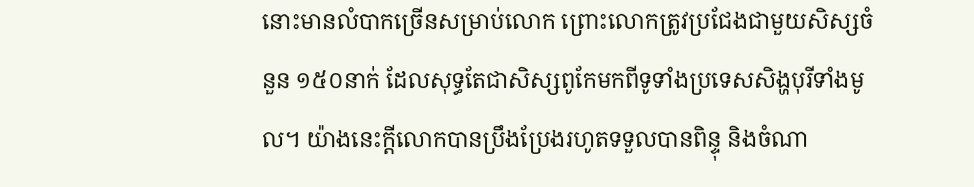នោះមានលំបាកច្រើនសម្រាប់លោក ព្រោះលោកត្រូវប្រជែងជាមួយសិស្សចំនួន ១៥០នាក់ ដែលសុទ្ធតែជាសិស្សពូកែមកពីទូទាំងប្រទេសសិង្ហបុរីទាំងមូល។ យ៉ាងនេះក្តីលោកបានប្រឹងប្រែងរហូតទទួលបានពិន្ទុ និងចំណា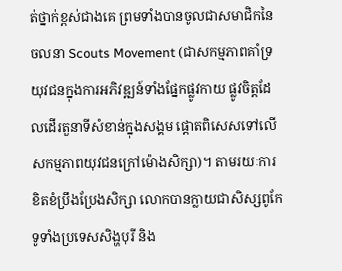ត់ថ្នាក់ខ្ពស់ជាងគេ ព្រមទាំងបានចូលជាសមាជិកនៃចលនា Scouts Movement (ជាសកម្មភាពគាំទ្រយុវជនក្នុងការអភិវឌ្ឍន៍ទាំងផ្នែកផ្លូវកាយ ផ្លូវចិត្តដែលដើរតួនាទីសំខាន់ក្នុងសង្គម ផ្តោតពិសេសទៅលើសកម្មភាពយុវជនក្រៅម៉ោងសិក្សា)។ តាមរយៈការខិតខំប្រឹងប្រែងសិក្សា លោកបានក្លាយជាសិស្សពូកែទូទាំងប្រទេសសិង្ហបុរី និង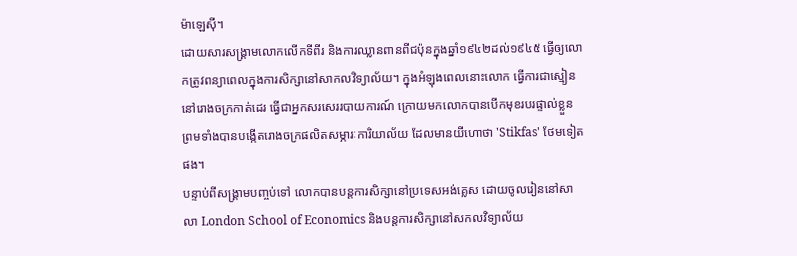ម៉ាឡេស៊ី។
ដោយសារសង្គ្រាមលោកលើកទីពីរ និងការឈ្លានពានពីជប៉ុនក្នុងឆ្នាំ១៩៤២ដល់១៩៤៥ ធ្វើឲ្យលោកត្រូវពន្យាពេលក្នុងការសិក្សានៅសាកលវិទ្យាល័យ។ ក្នុងអំឡុងពេលនោះលោក ធ្វើការជាស្មៀននៅរោងចក្រកាត់ដេរ ធ្វើជាអ្នកសរសេររបាយការណ៍ ក្រោយមកលោកបានបើកមុខរបរផ្ទាល់ខ្លួន ព្រមទាំងបានបង្កើតរោងចក្រផលិតសម្ភារៈការិយាល័យ ដែលមានយីហោថា 'Stikfas' ថែមទៀតផង។
បន្ទាប់ពីសង្គ្រាមបញ្ចប់ទៅ លោកបានបន្តការសិក្សានៅប្រទេសអង់គ្លេស ដោយចូលរៀននៅសាលា London School of Economics និងបន្តការសិក្សានៅសកលវិទ្យាល័យ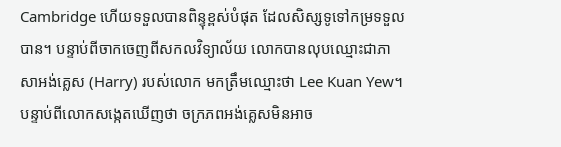Cambridge ហើយទទួលបានពិន្ទុខ្ពស់បំផុត ដែលសិស្សទូទៅកម្រទទួលបាន។ បន្ទាប់ពីចាកចេញពីសកលវិទ្យាល័យ លោកបានលុបឈ្មោះជាភាសាអង់គ្លេស (Harry) របស់លោក មកត្រឹមឈ្មោះថា Lee Kuan Yew។ បន្ទាប់ពីលោកសង្កេតឃើញថា ចក្រភពអង់គ្លេសមិនអាច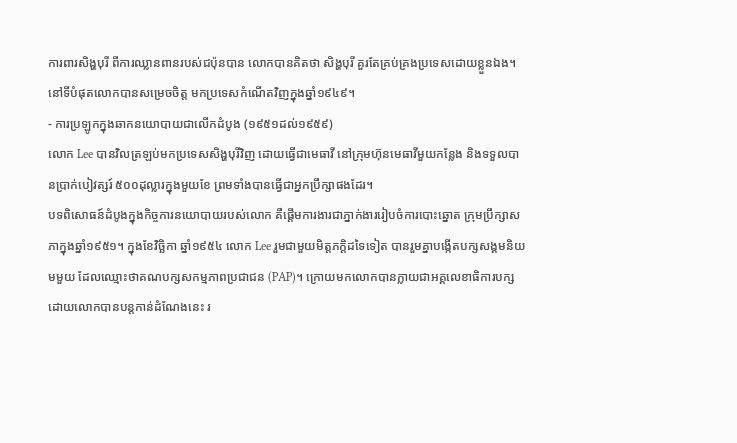ការពារសិង្ហបុរី ពីការឈ្លានពានរបស់ជប៉ុនបាន លោកបានគិតថា សិង្ហបុរី គួរតែគ្រប់គ្រងប្រទេសដោយខ្លួនឯង។ នៅទីបំផុតលោកបានសម្រេចចិត្ត មកប្រទេសកំណើតវិញក្នុងឆ្នាំ១៩៤៩។
- ការប្រឡូកក្នុងឆាកនយោបាយជាលើកដំបូង (១៩៥១ដល់១៩៥៩)
លោក Lee បានវិលត្រឡប់មកប្រទេសសិង្ហបុរីវិញ ដោយធ្វើជាមេធាវី នៅក្រុមហ៊ុនមេធាវីមួយកន្លែង និងទទួលបានប្រាក់បៀវត្សរ៍ ៥០០ដុល្លារក្នុងមួយខែ ព្រមទាំងបានធ្វើជាអ្នកប្រឹក្សាផងដែរ។
បទពិសោធន៍ដំបូងក្នុងកិច្ចការនយោបាយរបស់លោក គឺផ្តើមការងារជាភ្នាក់ងាររៀបចំការបោះឆ្នោត ក្រុមប្រឹក្សាសភាក្នុងឆ្នាំ១៩៥១។ ក្នុងខែវិច្ឆិកា ឆ្នាំ១៩៥៤ លោក Lee រួមជាមួយមិត្តភក្តិដទៃទៀត បានរួមគ្នាបង្កើតបក្សសង្គមនិយមមួយ ដែលឈ្មោះថាគណបក្សសកម្មភាពប្រជាជន (PAP)។ ក្រោយមកលោកបានក្លាយជាអគ្គលេខាធិការបក្ស ដោយលោកបានបន្តកាន់ដំណែងនេះ រ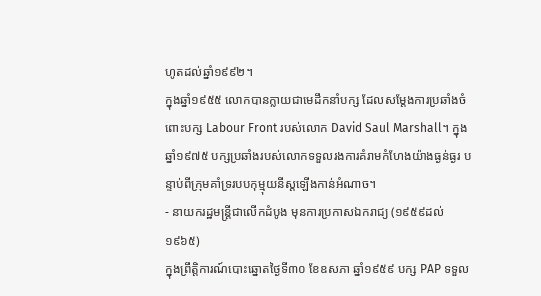ហូតដល់ឆ្នាំ១៩៩២។
ក្នុងឆ្នាំ១៩៥៥ លោកបានក្លាយជាមេដឹកនាំបក្ស ដែលសម្តែងការប្រឆាំងចំពោះបក្ស Labour Front របស់លោក David Saul Marshall។ ក្នុងឆ្នាំ១៩៧៥ បក្សប្រឆាំងរបស់លោកទទួលរងការគំរាមកំហែងយ៉ាងធ្ងន់ធ្ងរ បន្ទាប់ពីក្រុមគាំទ្ររបបកុម្មុយនីស្តឡើងកាន់អំណាច។
- នាយករដ្ឋមន្ត្រីជាលើកដំបូង មុនការប្រកាសឯករាជ្យ (១៩៥៩ដល់១៩៦៥)
ក្នុងព្រឹត្តិការណ៍បោះឆ្នោតថ្ងៃទី៣០ ខែឧសភា ឆ្នាំ១៩៥៩ បក្ស PAP ទទួល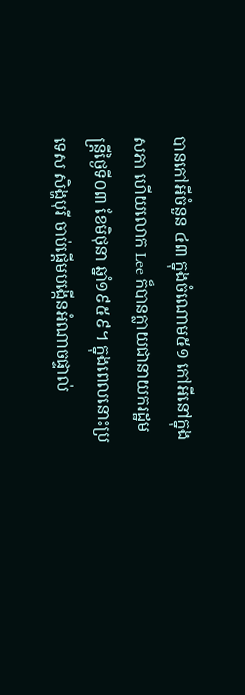បានកៅអីចំនួន ៤៣ ក្នុងចំណោម៥១ កៅអីនៅក្នុងសភា ហើយលោក Lee ក៏បានក្លាយជានាយករដ្ឋមន្ត្រីថ្ងៃទី០៣ ខែមិថុនា ឆ្នាំ១៩៥៩។ ក្នុងពេលនោះប្រទេស សិង្ហបុរី ចាប់ផ្តើមបង្កើនអំណាចផ្ទាល់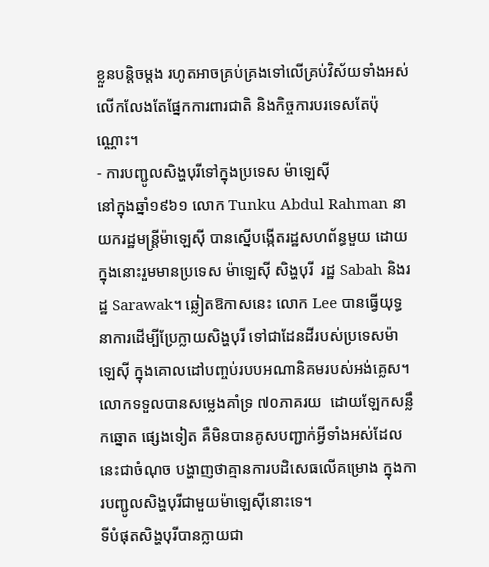ខ្លួនបន្តិចម្តង រហូតអាចគ្រប់គ្រងទៅលើគ្រប់វិស័យទាំងអស់ លើកលែងតែផ្នែកការពារជាតិ និងកិច្ចការបរទេសតែប៉ុណ្ណោះ។
- ការបញ្ជូលសិង្ហបុរីទៅក្នុងប្រទេស ម៉ាឡេស៊ី
នៅក្នុងឆ្នាំ១៩៦១ លោក Tunku Abdul Rahman នាយករដ្ឋមន្ត្រីម៉ាឡេស៊ី បានស្នើបង្កើតរដ្ឋសហព័ន្ធមួយ ដោយក្នុងនោះរួមមានប្រទេស ម៉ាឡេស៊ី សិង្ហបុរី  រដ្ឋ Sabah និងរដ្ឋ Sarawak។ ឆ្លៀតឱកាសនេះ លោក Lee បានធ្វើយុទ្ធនាការដើម្បីប្រែក្លាយសិង្ហបុរី ទៅជាដែនដីរបស់ប្រទេសម៉ាឡេស៊ី ក្នុងគោលដៅបញ្ចប់របបអណានិគមរបស់អង់គ្លេស។ លោកទទួលបានសម្លេងគាំទ្រ ៧០ភាគរយ  ដោយឡែកសន្លឹកឆ្នោត ផ្សេងទៀត គឺមិនបានគូសបញ្ជាក់អ្វីទាំងអស់ដែលនេះជាចំណុច បង្ហាញថាគ្មានការបដិសេធលើគម្រោង ក្នុងការបញ្ជូលសិង្ហបុរីជាមួយម៉ាឡេស៊ីនោះទេ។
ទីបំផុតសិង្ហបុរីបានក្លាយជា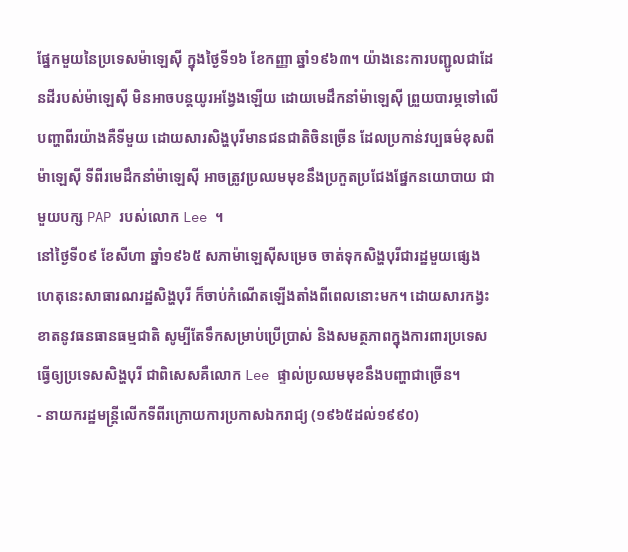ផ្នែកមួយនៃប្រទេសម៉ាឡេស៊ី ក្នុងថ្ងៃទី១៦ ខែកញ្ញា ឆ្នាំ១៩៦៣។ យ៉ាងនេះការបញ្ជូលជាដែនដីរបស់ម៉ាឡេស៊ី មិនអាចបន្តយូរអង្វែងឡើយ ដោយមេដឹកនាំម៉ាឡេស៊ី ព្រួយបារម្ភទៅលើ បញ្ហាពីរយ៉ាងគឺទីមួយ ដោយសារសិង្ហបុរីមានជនជាតិចិនច្រើន ដែលប្រកាន់វប្បធម៌ខុសពីម៉ាឡេស៊ី ទីពីរមេដឹកនាំម៉ាឡេស៊ី អាចត្រូវប្រឈមមុខនឹងប្រកួតប្រជែងផ្នែកនយោបាយ ជាមួយបក្ស PAP របស់លោក Lee ។
នៅថ្ងៃទី០៩ ខែសីហា ឆ្នាំ១៩៦៥ សភាម៉ាឡេស៊ីសម្រេច ចាត់ទុកសិង្ហបុរីជារដ្ឋមួយផ្សេង ហេតុនេះសាធារណរដ្ឋសិង្ហបុរី ក៏ចាប់កំណើតឡើងតាំងពីពេលនោះមក។ ដោយសារកង្វះខាតនូវធនធានធម្មជាតិ សូម្បីតែទឹកសម្រាប់ប្រើប្រាស់ និងសមត្ថភាពក្នុងការពារប្រទេស ធ្វើឲ្យប្រទេសសិង្ហបុរី ជាពិសេសគឺលោក Lee ផ្ទាល់ប្រឈមមុខនឹងបញ្ហាជាច្រើន។
- នាយករដ្ឋមន្ត្រីលើកទីពីរក្រោយការប្រកាសឯករាជ្យ (១៩៦៥ដល់១៩៩០)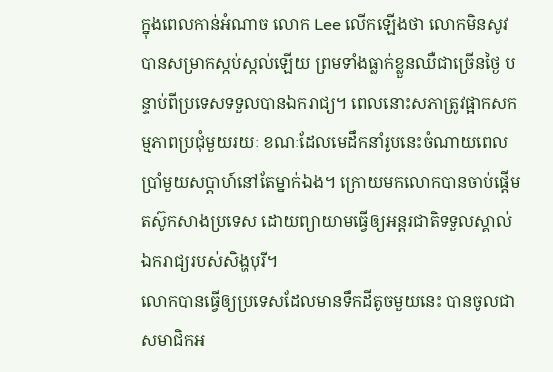ក្នុងពេលកាន់អំណាច លោក Lee លើកឡើងថា លោកមិនសូវបានសម្រាកស្កប់ស្កល់ឡើយ ព្រមទាំងធ្លាក់ខ្លួនឈឺជាច្រើនថ្ងៃ បន្ទាប់ពីប្រទេសទទួលបានឯករាជ្យ។ ពេលនោះសភាត្រូវផ្អាកសកម្មភាពប្រជុំមួយរយៈ ខណៈដែលមេដឹកនាំរូបនេះចំណាយពេលប្រាំមួយសប្តាហ៍នៅតែម្នាក់ឯង។ ក្រោយមកលោកបានចាប់ផ្តើមតស៊ូកសាងប្រទេស ដោយព្យាយាមធ្វើឲ្យអន្តរជាតិទទួលស្គាល់ឯករាជ្យរបស់សិង្ហបុរី។
លោកបានធ្វើឲ្យប្រទេសដែលមានទឹកដីតូចមួយនេះ បានចូលជាសមាជិកអ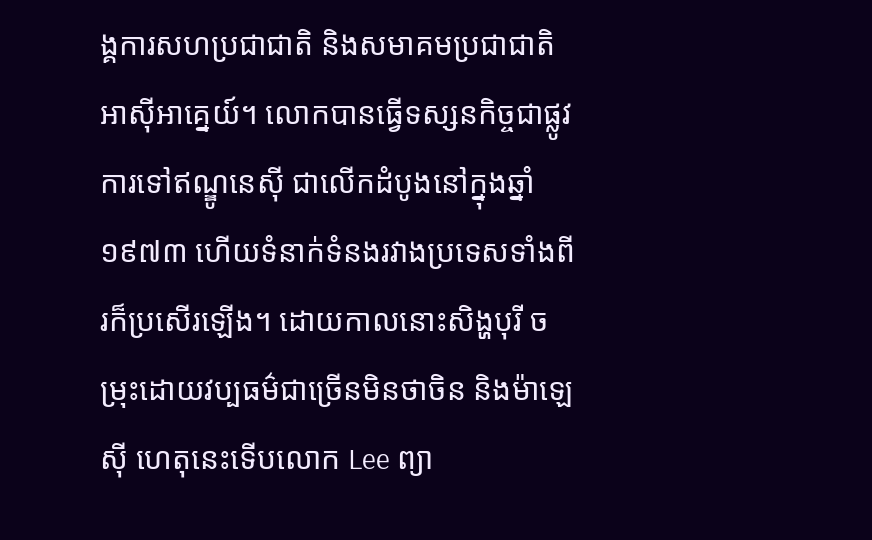ង្គការសហប្រជាជាតិ និងសមាគមប្រជាជាតិអាស៊ីអាគ្នេយ៍។ លោកបានធ្វើទស្សនកិច្ចជាផ្លូវការទៅឥណ្ឌូនេស៊ី ជាលើកដំបូងនៅក្នុងឆ្នាំ១៩៧៣ ហើយទំនាក់ទំនងរវាងប្រទេសទាំងពីរក៏ប្រសើរឡើង។ ដោយកាលនោះសិង្ហបុរី ចម្រុះដោយវប្បធម៌ជាច្រើនមិនថាចិន និងម៉ាឡេស៊ី ហេតុនេះទើបលោក Lee ព្យា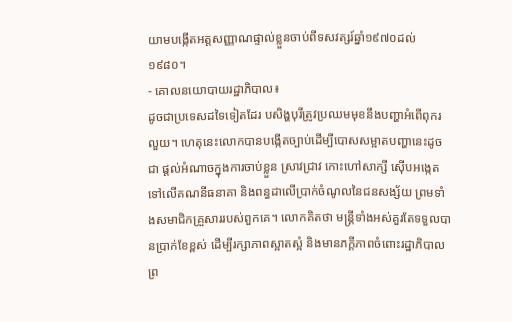យាមបង្កើតអត្តសញ្ញាណផ្ទាល់ខ្លួនចាប់ពីទសវត្សរ៍ឆ្នាំ១៩៧០ដល់១៩៨០។
- គោលនយោបាយរដ្ឋាភិបាល៖
ដូចជាប្រទេសដទៃទៀតដែរ បសិង្ហបុរីត្រូវប្រឈមមុខនឹងបញ្ហាអំពើពុករលួយ។ ហេតុនេះលោកបានបង្កើតច្បាប់ដើម្បីបោសសម្អាតបញ្ហានេះដូចជា ផ្តល់អំណាចក្នុងការចាប់ខ្លួន ស្រាវជ្រាវ កោះហៅសាក្សី ស៊ើបអង្កេតទៅលើគណនីធនាគា និងពន្ធដាលើប្រាក់ចំណូលនៃជនសង្ស័យ ព្រមទាំងសមាជិកគ្រួសាររបស់ពួកគេ។ លោកគិតថា មន្ត្រីទាំងអស់គួរតែទទួលបានប្រាក់ខែខ្ពស់ ដើម្បីរក្សាភាពស្អាតស្អំ និងមានភក្តីភាពចំពោះរដ្ឋាភិបាល ព្រ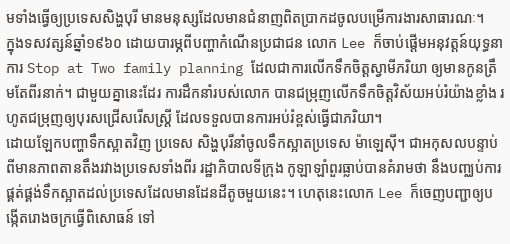មទាំងធ្វើឲ្យប្រទេសសិង្ហបុរី មានមនុស្សដែលមានជំនាញពិតប្រាកដចូលបម្រើការងារសាធារណៈ។
ក្នុងទសវត្សន៍ឆ្នាំ១៩៦០ ដោយបារម្ភពីបញ្ហាកំណើនប្រជាជន លោក Lee ក៏ចាប់ផ្តើមអនុវត្តន៍យុទ្ធនាការ Stop at Two family planning ដែលជាការលើកទឹកចិត្តស្វាមីភរិយា ឲ្យមានកូនត្រឹមតែពីរនាក់។ ជាមួយគ្នានេះដែរ ការដឹកនាំរបស់លោក បានជម្រុញលើកទឹកចិត្តវិស័យអប់រំយ៉ាងខ្លាំង រហូតជម្រុញឲ្យបុរសជ្រើសរើសស្ត្រី ដែលទទួលបានការអប់រំខ្ពស់ធ្វើជាភរិយា។
ដោយឡែកបញ្ហាទឹកស្អាតវិញ ប្រទេស សិង្ហបុរីនាំចូលទឹកស្អាតប្រទេស ម៉ាឡេស៊ី។ ជាអកុសលបន្ទាប់ពីមានភាពតានតឹងរវាងប្រទេសទាំងពីរ រដ្ឋាភិបាលទីក្រុង កូឡាឡាំពួរធ្លាប់បានគំរាមថា នឹងបញ្ឈប់ការផ្គត់ផ្គង់ទឹកស្អាតដល់ប្រទេសដែលមានដែនដីតូចមួយនេះ។ ហេតុនេះលោក Lee ក៏ចេញបញ្ជាឲ្យបង្កើតរោងចក្រធ្វើពិសោធន៍ ទៅ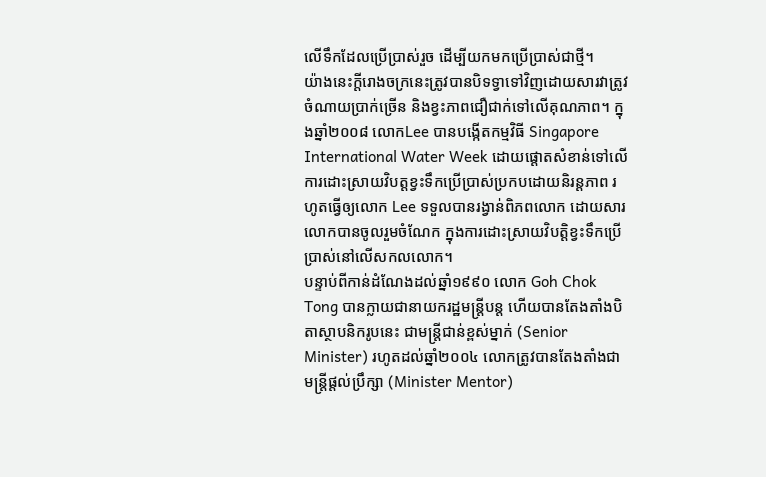លើទឹកដែលប្រើប្រាស់រួច ដើម្បីយកមកប្រើប្រាស់ជាថ្មី។
យ៉ាងនេះក្តីរោងចក្រនេះត្រូវបានបិទទ្វាទៅវិញដោយសារវាត្រូវចំណាយប្រាក់ច្រើន និងខ្វះភាពជឿជាក់ទៅលើគុណភាព។ ក្នុងឆ្នាំ២០០៨ លោកLee បានបង្កើតកម្មវិធី Singapore International Water Week ដោយផ្តោតសំខាន់ទៅលើការដោះស្រាយវិបត្តខ្វះទឹកប្រើប្រាស់ប្រកបដោយនិរន្តភាព រហូតធ្វើឲ្យលោក Lee ទទួលបានរង្វាន់ពិភពលោក ដោយសារលោកបានចូលរួមចំណែក ក្នុងការដោះស្រាយវិបត្តិខ្វះទឹកប្រើប្រាស់នៅលើសកលលោក។
បន្ទាប់ពីកាន់ដំណែងដល់ឆ្នាំ១៩៩០ លោក Goh Chok Tong បានក្លាយជានាយករដ្ឋមន្ត្រីបន្ត ហើយបានតែងតាំងបិតាស្ថាបនិករូបនេះ ជាមន្ត្រីជាន់ខ្ពស់ម្នាក់ (Senior Minister) រហូតដល់ឆ្នាំ២០០៤ លោកត្រូវបានតែងតាំងជាមន្ត្រីផ្តល់ប្រឹក្សា (Minister Mentor)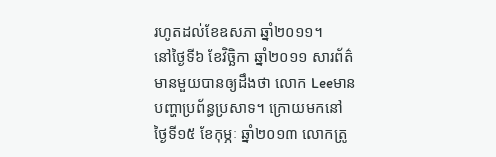រហូតដល់ខែឧសភា ឆ្នាំ២០១១។
នៅថ្ងៃទី៦ ខែវិច្ឆិកា ឆ្នាំ២០១១ សារព័ត៌មានមួយបានឲ្យដឹងថា លោក Leeមានបញ្ហាប្រព័ន្ធប្រសាទ។ ក្រោយមកនៅថ្ងៃទី១៥ ខែកុម្ភៈ ឆ្នាំ២០១៣ លោកត្រូ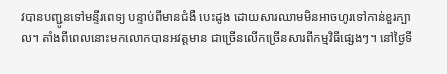វបានបញ្ជូនទៅមន្ទីរពេទ្យ បន្ទាប់ពីមានជំងឺ បេះដូង ដោយសារឈាមមិនអាចហូរទៅកាន់ខួរក្បាល។ តាំងពីពេលនោះមកលោកបានអវត្តមាន ជាច្រើនលើកច្រើនសារពីកម្មវិធីផ្សេងៗ។ នៅថ្ងៃទី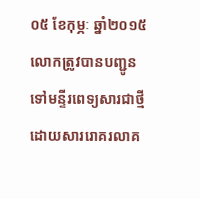០៥ ខែកុម្ភៈ ឆ្នាំ២០១៥លោកត្រូវបានបញ្ជូនទៅមន្ទីរពេទ្យសារជាថ្មី ដោយសាររោគរលាគ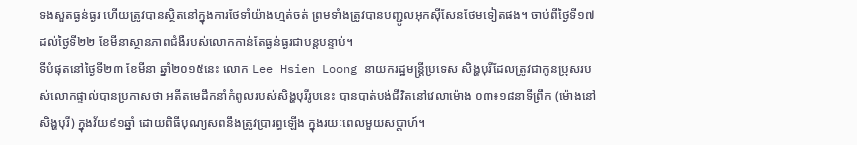ទងសួតធ្ងន់ធ្ងរ ហើយត្រូវបានស្ថិតនៅក្នុងការថែទាំយ៉ាងហ្មត់ចត់ ព្រមទាំងត្រូវបានបញ្ជូលអុកស៊ីសែនថែមទៀតផង។ ចាប់ពីថ្ងៃទី១៧ ដល់ថ្ងៃទី២២ ខែមីនាស្ថានភាពជំងឺរបស់លោកកាន់តែធ្ងន់ធ្ងរជាបន្តបន្ទាប់។
ទីបំផុតនៅថ្ងៃទី២៣ ខែមីនា ឆ្នាំ២០១៥នេះ លោក Lee Hsien Loong នាយករដ្ឋមន្ត្រីប្រទេស សិង្ហបុរីដែលត្រូវជាកូនប្រុសរបស់លោកផ្ទាល់បានប្រកាសថា អតីតមេដឹកនាំកំពូលរបស់សិង្ហបុរីរូបនេះ បានបាត់បង់ជីវិតនៅវេលាម៉ោង ០៣៖១៨នាទីព្រឹក (ម៉ោងនៅសិង្ហបុរី) ក្នុងវ័យ៩១ឆ្នាំ ដោយពិធីបុណ្យសពនឹងត្រូវប្រារព្ធឡើង ក្នុងរយៈពេលមួយសប្តាហ៍។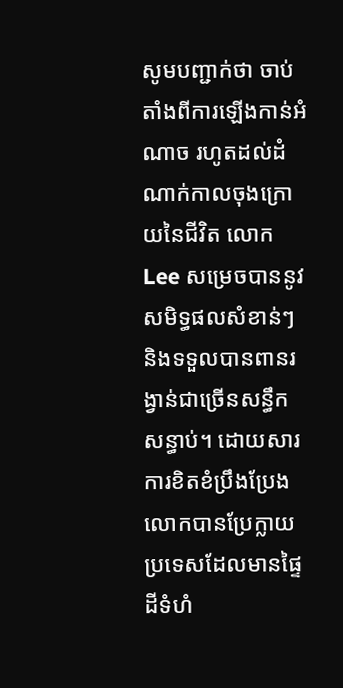សូមបញ្ជាក់ថា ចាប់តាំងពីការឡើងកាន់អំណាច រហូតដល់ដំណាក់កាលចុងក្រោយនៃជីវិត លោក Lee សម្រេចបាននូវសមិទ្ធផលសំខាន់ៗ និងទទួលបានពានរង្វាន់ជាច្រើនសន្ធឹកសន្ធាប់។ ដោយសារការខិតខំប្រឹងប្រែង លោកបានប្រែក្លាយប្រទេសដែលមានផ្ទៃដីទំហំ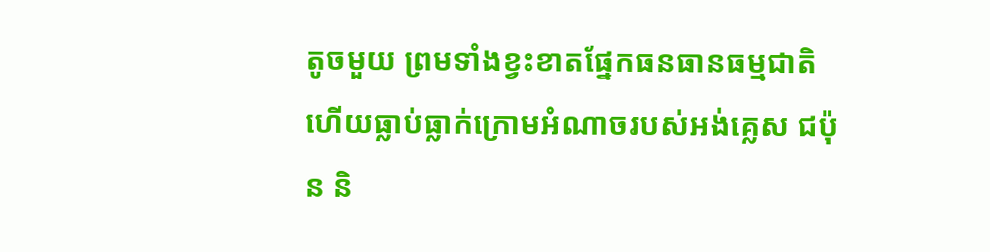តូចមួយ ព្រមទាំងខ្វះខាតផ្នែកធនធានធម្មជាតិ ហើយធ្លាប់ធ្លាក់ក្រោមអំណាចរបស់អង់គ្លេស ជប៉ុន និ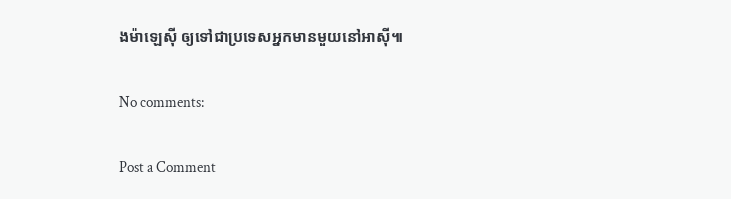ងម៉ាឡេស៊ី ឲ្យទៅជាប្រទេសអ្នកមានមួយនៅអាស៊ី៕

No comments:

Post a Comment